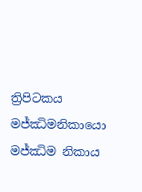ත්‍රිපිටකය
මජ්ඣිමනිකායො මජ්ඣිම නිකාය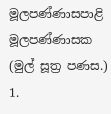මූලපණ්ණාසපාළි මූලපණ්ණාසක (මුල් සූත්‍ර පණස.)
1.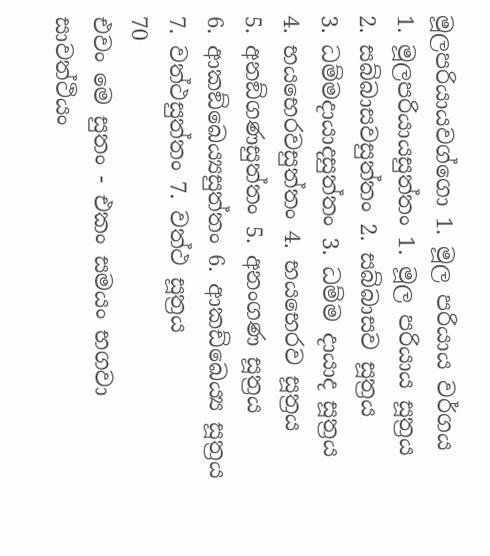මූලපරියායවග්ගො 1. මූල පරියාය වර්ගය
1. මූලපරියායසුත්තං 1. මූල පරියාය සූත්‍රය
2. සබ්බාසවසුත්තං 2. සබ්බාසව සූත්‍රය
3. ධම්මදායාදසුත්තං 3. ධම්ම දායාද සූත්‍රය
4. භයභෙරවසුත්තං 4. භයභෙරව සූත්‍රය
5. අනඞ්ගණසුත්තං 5. අනංගණ සූත්‍රය
6. ආකඞ්ඛෙය්‍යසුත්තං 6. ආකඩ්ඛෙය්‍ය සූත්‍රය
7. වත්ථසුත්තං 7. වත්ථ සූත්‍රය
70
එවං මෙ සුතං - එකං සමයං භගවා සාවත්ථියං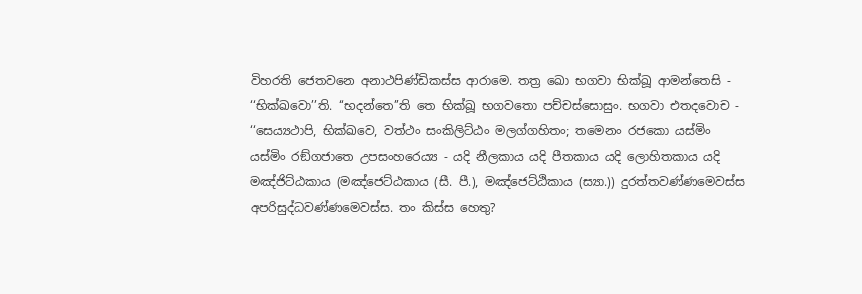විහරති ජෙතවනෙ අනාථපිණ්ඩිකස්ස ආරාමෙ. තත්‍ර ඛො භගවා භික්ඛූ ආමන්තෙසි - ‘‘භික්ඛවො’’ති. ‘‘භදන්තෙ’’ති තෙ භික්ඛූ භගවතො පච්චස්සොසුං. භගවා එතදවොච -
‘‘සෙය්‍යථාපි, භික්ඛවෙ, වත්ථං සංකිලිට්ඨං මලග්ගහිතං; තමෙනං රජකො යස්මිං යස්මිං රඞ්ගජාතෙ උපසංහරෙය්‍ය - යදි නීලකාය යදි පීතකාය යදි ලොහිතකාය යදි මඤ්ජිට්ඨකාය (මඤ්ජෙට්ඨකාය (සී. පී.), මඤ්ජෙට්ඨිකාය (ස්‍යා.)) දුරත්තවණ්ණමෙවස්ස අපරිසුද්ධවණ්ණමෙවස්ස. තං කිස්ස හෙතු?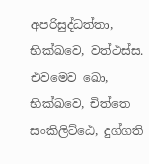අපරිසුද්ධත්තා, භික්ඛවෙ, වත්ථස්ස. එවමෙව ඛො, භික්ඛවෙ, චිත්තෙ සංකිලිට්ඨෙ, දුග්ගති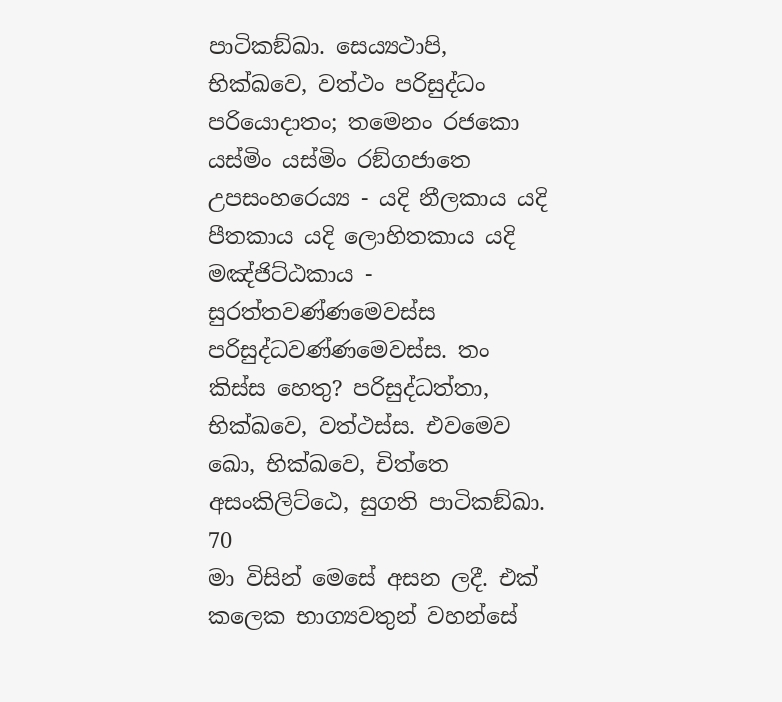පාටිකඞ්ඛා. සෙය්‍යථාපි, භික්ඛවෙ, වත්ථං පරිසුද්ධං පරියොදාතං; තමෙනං රජකො යස්මිං යස්මිං රඞ්ගජාතෙ උපසංහරෙය්‍ය - යදි නීලකාය යදි පීතකාය යදි ලොහිතකාය යදි මඤ්ජිට්ඨකාය - සුරත්තවණ්ණමෙවස්ස පරිසුද්ධවණ්ණමෙවස්ස. තං කිස්ස හෙතු? පරිසුද්ධත්තා, භික්ඛවෙ, වත්ථස්ස. එවමෙව ඛො, භික්ඛවෙ, චිත්තෙ අසංකිලිට්ඨෙ, සුගති පාටිකඞ්ඛා.
70
මා විසින් මෙසේ අසන ලදී. එක් කලෙක භාග්‍යවතුන් වහන්සේ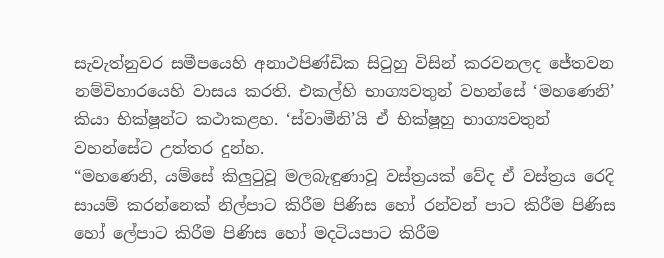සැවැත්නුවර සමීපයෙහි අනාථපිණ්ඩික සිටුහු විසින් කරවනලද ජේතවන නම්විහාරයෙහි වාසය කරති. එකල්හි භාග්‍යවතුන් වහන්සේ ‘මහණෙනි’ කියා භික්ෂූන්ට කථාකළහ. ‘ස්වාමීනි’යි ඒ භික්ෂූහු භාග්‍යවතුන් වහන්සේට උත්තර දුන්හ.
“මහණෙනි, යම්සේ කිලුටුවූ මලබැඳුණාවූ වස්ත්‍රයක් වේද ඒ වස්ත්‍රය රෙදි සායම් කරන්නෙක් නිල්පාට කිරීම පිණිස හෝ රන්වන් පාට කිරීම පිණිස හෝ ලේපාට කිරීම පිණිස හෝ මදටියපාට කිරීම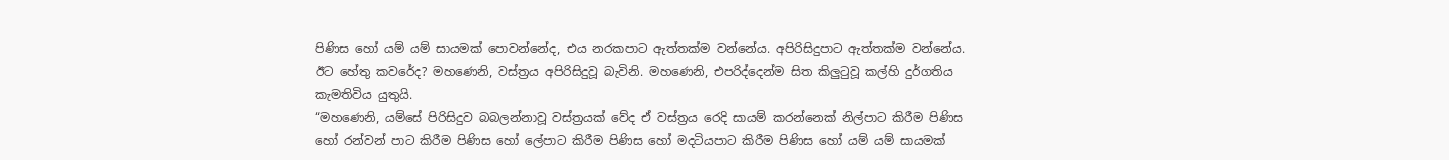පිණිස හෝ යම් යම් සායමක් පොවන්නේද, එය නරකපාට ඇත්තක්ම වන්නේය. අපිරිසිදුපාට ඇත්තක්ම වන්නේය. ඊට හේතු කවරේද? මහණෙනි, වස්ත්‍රය අපිරිසිදුවූ බැවිනි. මහණෙනි, එපරිද්දෙන්ම සිත කිලුටුවූ කල්හි දුර්ගතිය කැමතිවිය යුතුයි.
“මහණෙනි, යම්සේ පිරිසිදුව බබලන්නාවූ වස්ත්‍රයක් වේද ඒ වස්ත්‍රය රෙදි සායම් කරන්නෙක් නිල්පාට කිරීම පිණිස හෝ රන්වන් පාට කිරීම පිණිස හෝ ලේපාට කිරීම පිණිස හෝ මදටියපාට කිරීම පිණිස හෝ යම් යම් සායමක්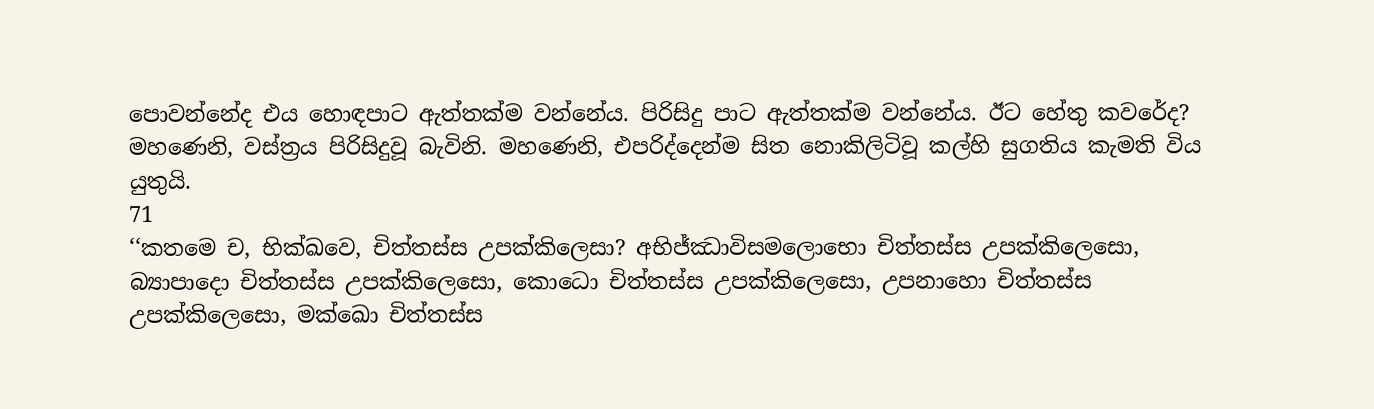පොවන්නේද එය හොඳපාට ඇත්තක්ම වන්නේය. පිරිසිදු පාට ඇත්තක්ම වන්නේය. ඊට හේතු කවරේද? මහණෙනි, වස්ත්‍රය පිරිසිදුවූ බැවිනි. මහණෙනි, එපරිද්දෙන්ම සිත නොකිලිටිවූ කල්හි සුගතිය කැමති විය යුතුයි.
71
‘‘කතමෙ ච, භික්ඛවෙ, චිත්තස්ස උපක්කිලෙසා? අභිජ්ඣාවිසමලොභො චිත්තස්ස උපක්කිලෙසො, බ්‍යාපාදො චිත්තස්ස උපක්කිලෙසො, කොධො චිත්තස්ස උපක්කිලෙසො, උපනාහො චිත්තස්ස උපක්කිලෙසො, මක්ඛො චිත්තස්ස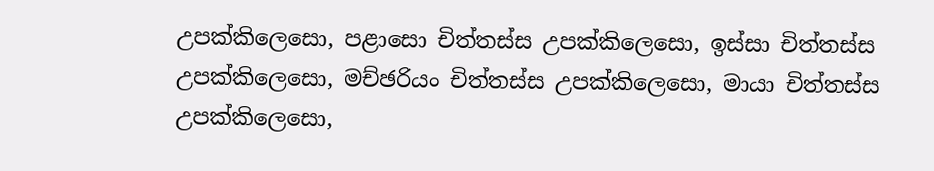උපක්කිලෙසො, පළාසො චිත්තස්ස උපක්කිලෙසො, ඉස්සා චිත්තස්ස උපක්කිලෙසො, මච්ඡරියං චිත්තස්ස උපක්කිලෙසො, මායා චිත්තස්ස උපක්කිලෙසො,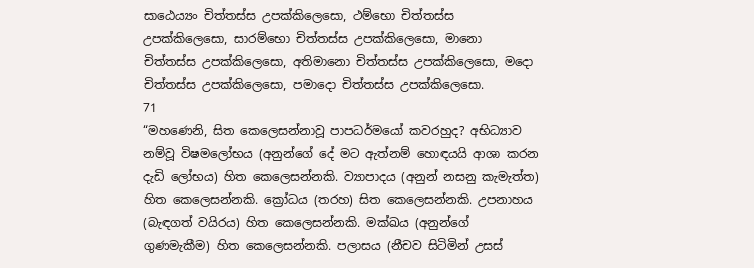සාඨෙය්‍යං චිත්තස්ස උපක්කිලෙසො, ථම්භො චිත්තස්ස උපක්කිලෙසො, සාරම්භො චිත්තස්ස උපක්කිලෙසො, මානො චිත්තස්ස උපක්කිලෙසො, අතිමානො චිත්තස්ස උපක්කිලෙසො, මදො චිත්තස්ස උපක්කිලෙසො, පමාදො චිත්තස්ස උපක්කිලෙසො.
71
“මහණෙනි, සිත කෙලෙසන්නාවූ පාපධර්මයෝ කවරහුද? අභිධ්‍යාව නම්වූ විෂමලෝභය (අනුන්ගේ දේ මට ඇත්නම් හොඳයයි ආශා කරන දැඩි ලෝභය) හිත කෙලෙසන්නකි. ව්‍යාපාදය (අනුන් නසනු කැමැත්ත) හිත කෙලෙසන්නකි. ක්‍රෝධය (තරහ) සිත කෙලෙසන්නකි. උපනාහය (බැඳගත් වයිරය) හිත කෙලෙසන්නකි. මක්ඛය (අනුන්ගේ ගුණමැකීම) හිත කෙලෙසන්නකි. පලාසය (නීචව සිටිමින් උසස්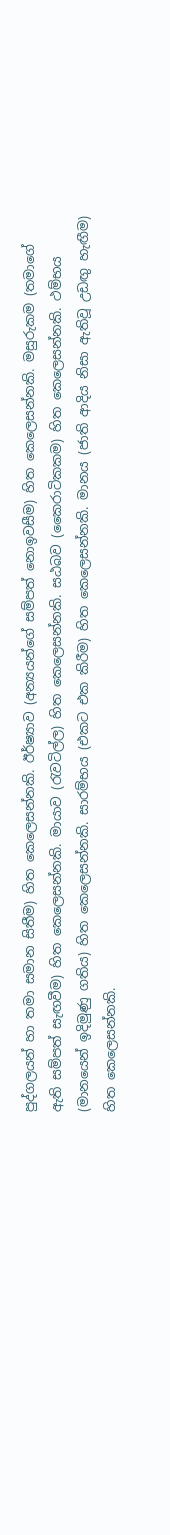පුද්ගලයන් හා තමා සමාන සිතීම) හිත කෙලෙසන්නකි. ඊර්ෂ්‍යාව (අන්‍යයන්ගේ සම්පත් නොඉවසීම) හිත කෙලෙසන්නකි. මසුරුකම (තමාගේ ඇති සම්පත් සැඟවීම) හිත කෙලෙසන්නකි. මායාව (රැවටිල්ල) හිත කෙලෙසන්නකි. සඨබව (කෛරාටිකකම) හිත කෙලෙසන්නකි. ථම්භය (මානයෙන් ඉදිමුණු ගතිය) හිත කෙලෙසන්නකි. සාරම්භය (එකට එක කිරීම) හිත කෙලෙසන්නකි. මානය (ජාති ආදිය නිසා ඇතිවූ උඩඟු හැඟීම) හිත කෙලෙසන්නකි.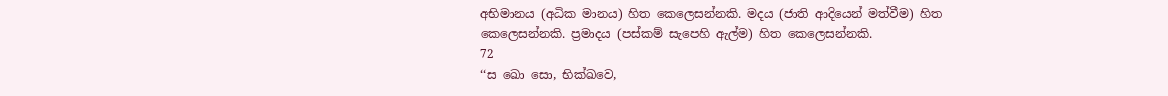අභිමානය (අධික මානය) හිත කෙලෙසන්නකි. මදය (ජාති ආදියෙන් මත්වීම) හිත කෙලෙසන්නකි. ප්‍රමාදය (පස්කම් සැපෙහි ඇල්ම) හිත කෙලෙසන්නකි.
72
‘‘ස ඛො සො, භික්ඛවෙ,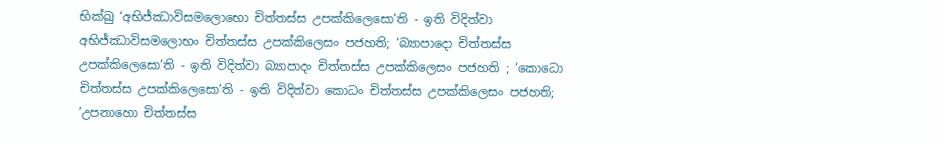භික්ඛු ‘අභිජ්ඣාවිසමලොභො චිත්තස්ස උපක්කිලෙසො’ති - ඉති විදිත්වා අභිජ්ඣාවිසමලොභං චිත්තස්ස උපක්කිලෙසං පජහති; ‘බ්‍යාපාදො චිත්තස්ස උපක්කිලෙසො’ති - ඉති විදිත්වා බ්‍යාපාදං චිත්තස්ස උපක්කිලෙසං පජහති ; ‘කොධො චිත්තස්ස උපක්කිලෙසො’ති - ඉති විදිත්වා කොධං චිත්තස්ස උපක්කිලෙසං පජහති; ‘උපනාහො චිත්තස්ස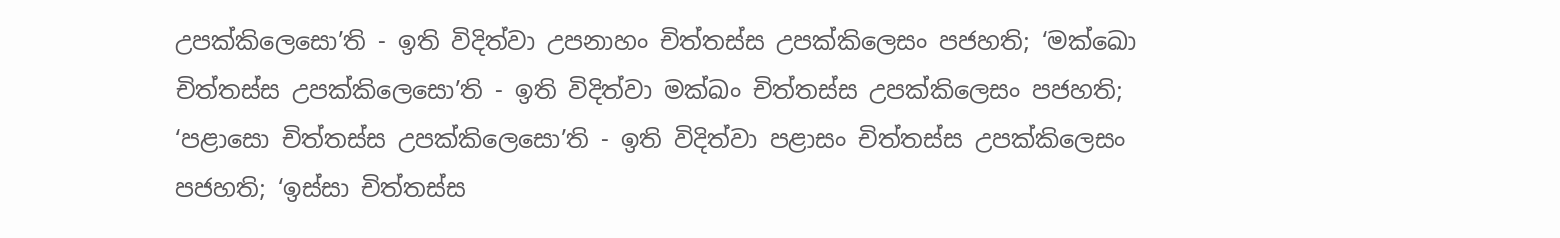උපක්කිලෙසො’ති - ඉති විදිත්වා උපනාහං චිත්තස්ස උපක්කිලෙසං පජහති; ‘මක්ඛො චිත්තස්ස උපක්කිලෙසො’ති - ඉති විදිත්වා මක්ඛං චිත්තස්ස උපක්කිලෙසං පජහති; ‘පළාසො චිත්තස්ස උපක්කිලෙසො’ති - ඉති විදිත්වා පළාසං චිත්තස්ස උපක්කිලෙසං පජහති; ‘ඉස්සා චිත්තස්ස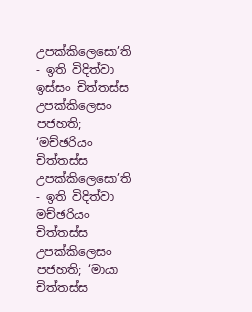උපක්කිලෙසො’ති - ඉති විදිත්වා ඉස්සං චිත්තස්ස උපක්කිලෙසං පජහති; ‘මච්ඡරියං චිත්තස්ස උපක්කිලෙසො’ති - ඉති විදිත්වා මච්ඡරියං චිත්තස්ස උපක්කිලෙසං පජහති; ‘මායා චිත්තස්ස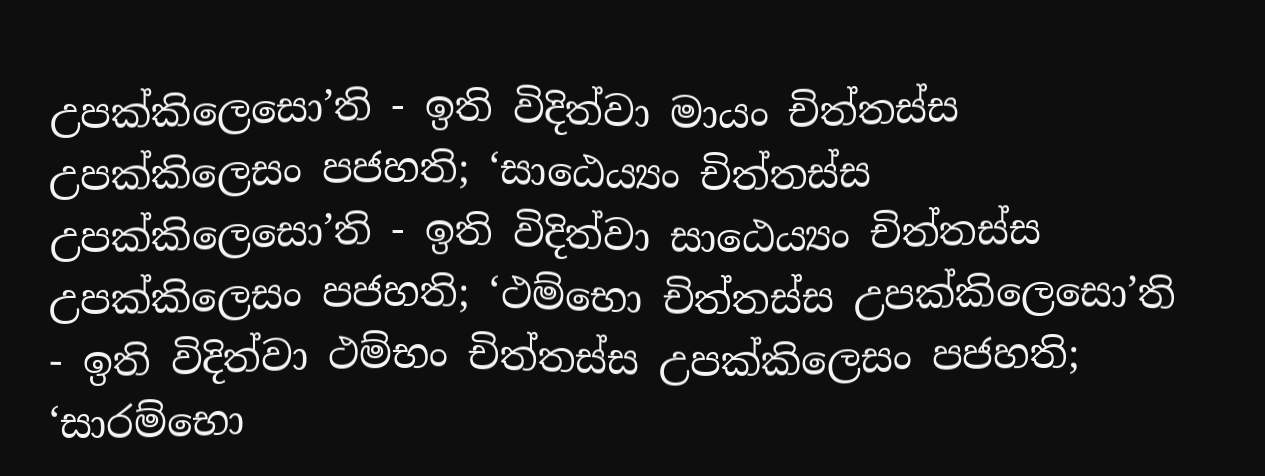උපක්කිලෙසො’ති - ඉති විදිත්වා මායං චිත්තස්ස උපක්කිලෙසං පජහති; ‘සාඨෙය්‍යං චිත්තස්ස උපක්කිලෙසො’ති - ඉති විදිත්වා සාඨෙය්‍යං චිත්තස්ස උපක්කිලෙසං පජහති; ‘ථම්භො චිත්තස්ස උපක්කිලෙසො’ති - ඉති විදිත්වා ථම්භං චිත්තස්ස උපක්කිලෙසං පජහති; ‘සාරම්භො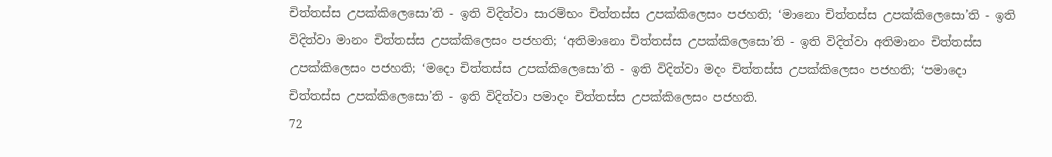චිත්තස්ස උපක්කිලෙසො’ති - ඉති විදිත්වා සාරම්භං චිත්තස්ස උපක්කිලෙසං පජහති; ‘මානො චිත්තස්ස උපක්කිලෙසො’ති - ඉති විදිත්වා මානං චිත්තස්ස උපක්කිලෙසං පජහති; ‘අතිමානො චිත්තස්ස උපක්කිලෙසො’ති - ඉති විදිත්වා අතිමානං චිත්තස්ස උපක්කිලෙසං පජහති; ‘මදො චිත්තස්ස උපක්කිලෙසො’ති - ඉති විදිත්වා මදං චිත්තස්ස උපක්කිලෙසං පජහති; ‘පමාදො චිත්තස්ස උපක්කිලෙසො’ති - ඉති විදිත්වා පමාදං චිත්තස්ස උපක්කිලෙසං පජහති.
72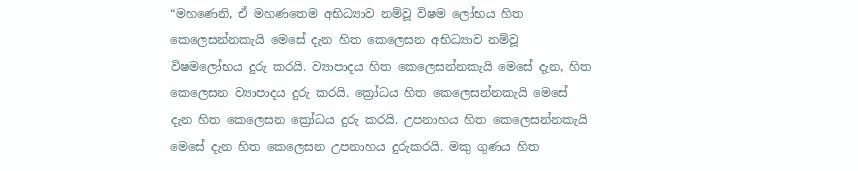“මහණෙනි, ඒ මහණතෙම අභිධ්‍යාව නම්වූ විෂම ලෝභය හිත කෙලෙසන්නකැයි මෙසේ දැන හිත කෙලෙසන අභිධ්‍යාව නම්වූ විෂමලෝභය දුරු කරයි. ව්‍යාපාදය හිත කෙලෙසන්නකැයි මෙසේ දැන, හිත කෙලෙසන ව්‍යාපාදය දුරු කරයි. ක්‍රෝධය හිත කෙලෙසන්නකැයි මෙසේ දැන හිත කෙලෙසන ක්‍රෝධය දුරු කරයි. උපනාහය හිත කෙලෙසන්නකැයි මෙසේ දැන හිත කෙලෙසන උපනාහය දුරුකරයි. මකු ගුණය හිත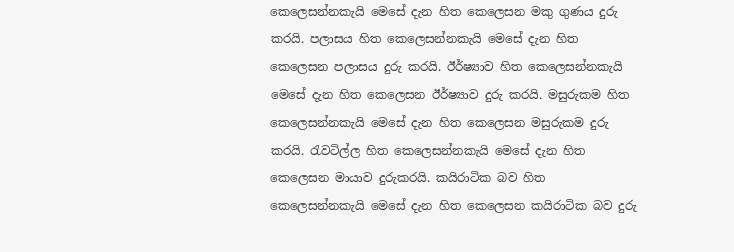කෙලෙසන්නකැයි මෙසේ දැන හිත කෙලෙසන මකු ගුණය දුරු කරයි. පලාසය හිත කෙලෙසන්නකැයි මෙසේ දැන හිත කෙලෙසන පලාසය දුරු කරයි. ඊර්ෂ්‍යාව හිත කෙලෙසන්නකැයි මෙසේ දැන හිත කෙලෙසන ඊර්ෂ්‍යාව දුරු කරයි. මසුරුකම හිත කෙලෙසන්නකැයි මෙසේ දැන හිත කෙලෙසන මසුරුකම දුරු කරයි. රැවටිල්ල හිත කෙලෙසන්නකැයි මෙසේ දැන හිත කෙලෙසන මායාව දුරුකරයි. කයිරාටික බව හිත කෙලෙසන්නකැයි මෙසේ දැන හිත කෙලෙසන කයිරාටික බව දුරු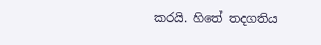කරයි. හිතේ තදගතිය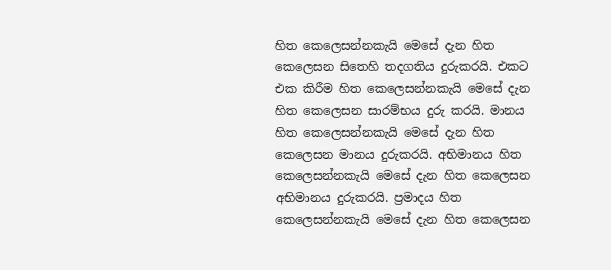හිත කෙලෙසන්නකැයි මෙසේ දැන හිත කෙලෙසන සිතෙහි තදගතිය දුරුකරයි. එකට එක කිරීම හිත කෙලෙසන්නකැයි මෙසේ දැන හිත කෙලෙසන සාරම්භය දුරු කරයි. මානය හිත කෙලෙසන්නකැයි මෙසේ දැන හිත කෙලෙසන මානය දුරුකරයි. අභිමානය හිත කෙලෙසන්නකැයි මෙසේ දැන හිත කෙලෙසන අභිමානය දුරුකරයි. ප්‍රමාදය හිත කෙලෙසන්නකැයි මෙසේ දැන හිත කෙලෙසන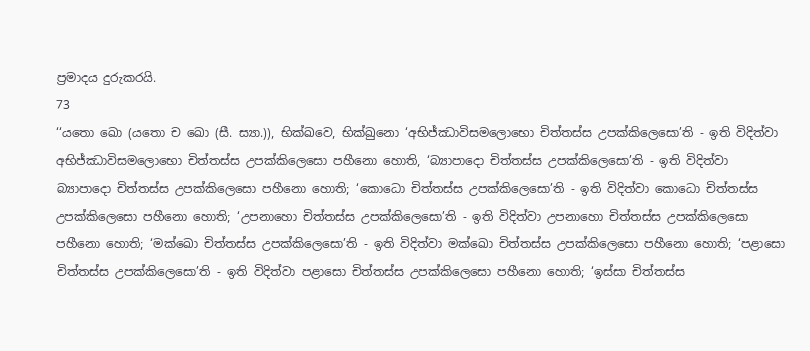ප්‍රමාදය දුරුකරයි.
73
‘‘යතො ඛො (යතො ච ඛො (සී. ස්‍යා.)), භික්ඛවෙ, භික්ඛුනො ‘අභිජ්ඣාවිසමලොභො චිත්තස්ස උපක්කිලෙසො’ති - ඉති විදිත්වා අභිජ්ඣාවිසමලොභො චිත්තස්ස උපක්කිලෙසො පහීනො හොති, ‘බ්‍යාපාදො චිත්තස්ස උපක්කිලෙසො’ති - ඉති විදිත්වා බ්‍යාපාදො චිත්තස්ස උපක්කිලෙසො පහීනො හොති; ‘කොධො චිත්තස්ස උපක්කිලෙසො’ති - ඉති විදිත්වා කොධො චිත්තස්ස උපක්කිලෙසො පහීනො හොති; ‘උපනාහො චිත්තස්ස උපක්කිලෙසො’ති - ඉති විදිත්වා උපනාහො චිත්තස්ස උපක්කිලෙසො පහීනො හොති; ‘මක්ඛො චිත්තස්ස උපක්කිලෙසො’ති - ඉති විදිත්වා මක්ඛො චිත්තස්ස උපක්කිලෙසො පහීනො හොති; ‘පළාසො චිත්තස්ස උපක්කිලෙසො’ති - ඉති විදිත්වා පළාසො චිත්තස්ස උපක්කිලෙසො පහීනො හොති; ‘ඉස්සා චිත්තස්ස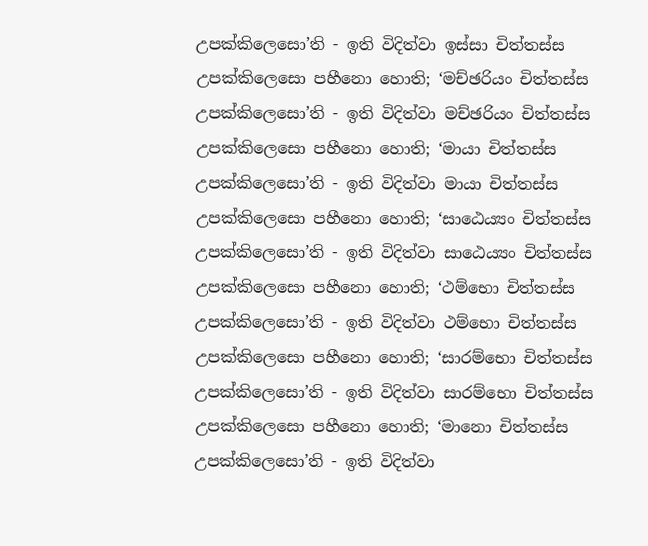උපක්කිලෙසො’ති - ඉති විදිත්වා ඉස්සා චිත්තස්ස උපක්කිලෙසො පහීනො හොති; ‘මච්ඡරියං චිත්තස්ස උපක්කිලෙසො’ති - ඉති විදිත්වා මච්ඡරියං චිත්තස්ස උපක්කිලෙසො පහීනො හොති; ‘මායා චිත්තස්ස උපක්කිලෙසො’ති - ඉති විදිත්වා මායා චිත්තස්ස උපක්කිලෙසො පහීනො හොති; ‘සාඨෙය්‍යං චිත්තස්ස උපක්කිලෙසො’ති - ඉති විදිත්වා සාඨෙය්‍යං චිත්තස්ස උපක්කිලෙසො පහීනො හොති; ‘ථම්භො චිත්තස්ස උපක්කිලෙසො’ති - ඉති විදිත්වා ථම්භො චිත්තස්ස උපක්කිලෙසො පහීනො හොති; ‘සාරම්භො චිත්තස්ස උපක්කිලෙසො’ති - ඉති විදිත්වා සාරම්භො චිත්තස්ස උපක්කිලෙසො පහීනො හොති; ‘මානො චිත්තස්ස උපක්කිලෙසො’ති - ඉති විදිත්වා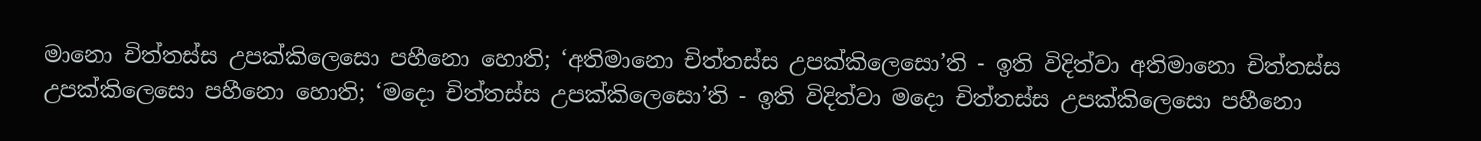මානො චිත්තස්ස උපක්කිලෙසො පහීනො හොති; ‘අතිමානො චිත්තස්ස උපක්කිලෙසො’ති - ඉති විදිත්වා අතිමානො චිත්තස්ස උපක්කිලෙසො පහීනො හොති; ‘මදො චිත්තස්ස උපක්කිලෙසො’ති - ඉති විදිත්වා මදො චිත්තස්ස උපක්කිලෙසො පහීනො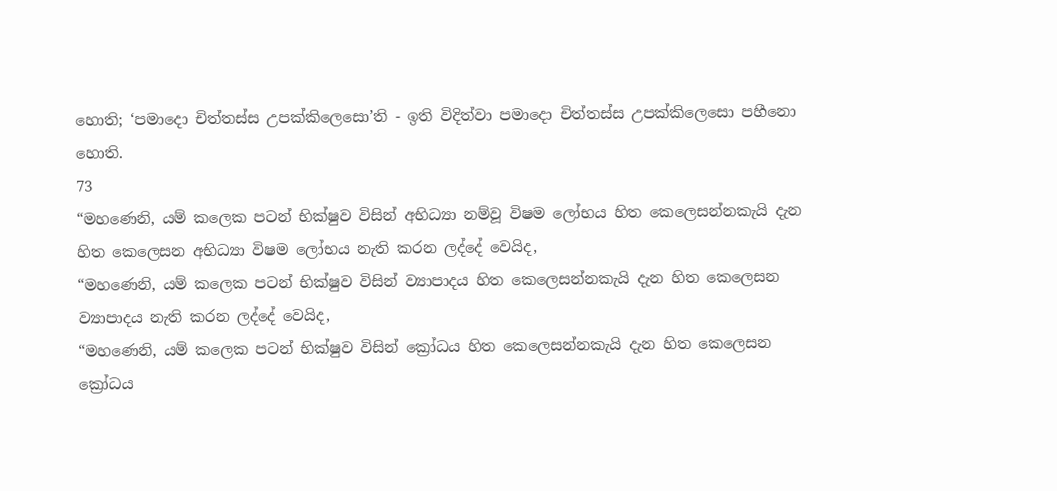හොති; ‘පමාදො චිත්තස්ස උපක්කිලෙසො’ති - ඉති විදිත්වා පමාදො චිත්තස්ස උපක්කිලෙසො පහීනො හොති.
73
“මහණෙනි, යම් කලෙක පටන් භික්ෂුව විසින් අභිධ්‍යා නම්වූ විෂම ලෝභය හිත කෙලෙසන්නකැයි දැන හිත කෙලෙසන අභිධ්‍යා විෂම ලෝභය නැති කරන ලද්දේ වෙයිද,
“මහණෙනි, යම් කලෙක පටන් භික්ෂුව විසින් ව්‍යාපාදය හිත කෙලෙසන්නකැයි දැන හිත කෙලෙසන ව්‍යාපාදය නැති කරන ලද්දේ වෙයිද,
“මහණෙනි, යම් කලෙක පටන් භික්ෂුව විසින් ක්‍රෝධය හිත කෙලෙසන්නකැයි දැන හිත කෙලෙසන ක්‍රෝධය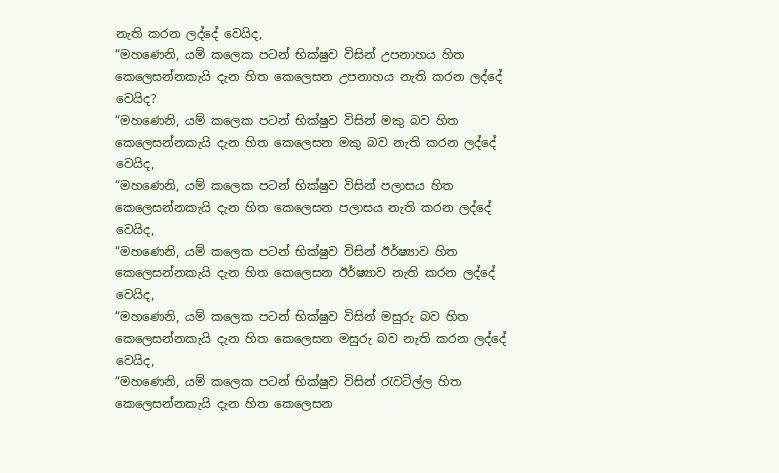නැති කරන ලද්දේ වෙයිද,
“මහණෙනි, යම් කලෙක පටන් භික්ෂුව විසින් උපනාහය හිත කෙලෙසන්නකැයි දැන හිත කෙලෙසන උපනාහය නැති කරන ලද්දේ වෙයිද?
“මහණෙනි, යම් කලෙක පටන් භික්ෂුව විසින් මකු බව හිත කෙලෙසන්නකැයි දැන හිත කෙලෙසන මකු බව නැති කරන ලද්දේ වෙයිද,
“මහණෙනි, යම් කලෙක පටන් භික්ෂුව විසින් පලාසය හිත කෙලෙසන්නකැයි දැන හිත කෙලෙසන පලාසය නැති කරන ලද්දේ වෙයිද,
“මහණෙනි, යම් කලෙක පටන් භික්ෂුව විසින් ඊර්ෂ්‍යාව හිත කෙලෙසන්නකැයි දැන හිත කෙලෙසන ඊර්ෂ්‍යාව නැති කරන ලද්දේ වෙයිද,
“මහණෙනි, යම් කලෙක පටන් භික්ෂුව විසින් මසුරු බව හිත කෙලෙසන්නකැයි දැන හිත කෙලෙසන මසුරු බව නැති කරන ලද්දේ වෙයිද,
“මහණෙනි, යම් කලෙක පටන් භික්ෂුව විසින් රැවටිල්ල හිත කෙලෙසන්නකැයි දැන හිත කෙලෙසන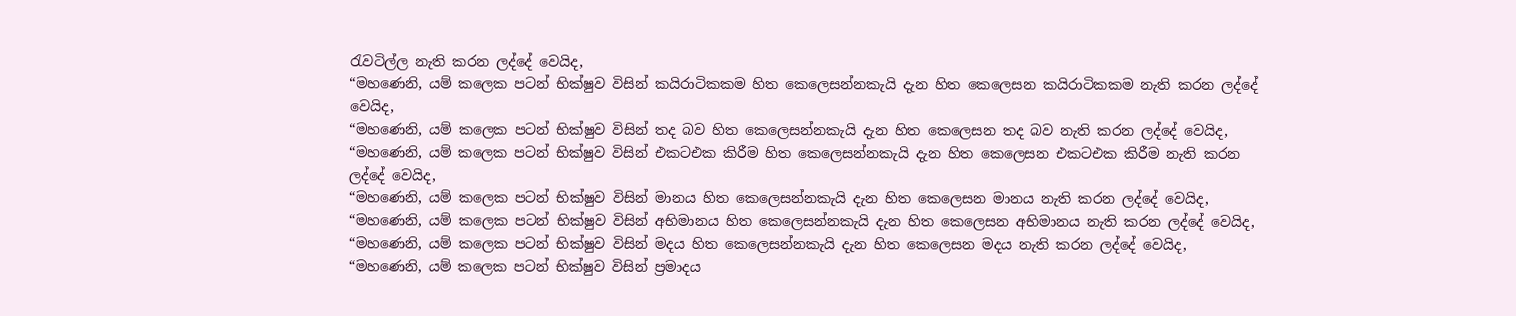රැවටිල්ල නැති කරන ලද්දේ වෙයිද,
“මහණෙනි, යම් කලෙක පටන් භික්ෂුව විසින් කයිරාටිකකම හිත කෙලෙසන්නකැයි දැන හිත කෙලෙසන කයිරාටිකකම නැති කරන ලද්දේ වෙයිද,
“මහණෙනි, යම් කලෙක පටන් භික්ෂුව විසින් තද බව හිත කෙලෙසන්නකැයි දැන හිත කෙලෙසන තද බව නැති කරන ලද්දේ වෙයිද,
“මහණෙනි, යම් කලෙක පටන් භික්ෂුව විසින් එකටඑක කිරීම හිත කෙලෙසන්නකැයි දැන හිත කෙලෙසන එකටඑක කිරීම නැති කරන ලද්දේ වෙයිද,
“මහණෙනි, යම් කලෙක පටන් භික්ෂුව විසින් මානය හිත කෙලෙසන්නකැයි දැන හිත කෙලෙසන මානය නැති කරන ලද්දේ වෙයිද,
“මහණෙනි, යම් කලෙක පටන් භික්ෂුව විසින් අභිමානය හිත කෙලෙසන්නකැයි දැන හිත කෙලෙසන අභිමානය නැති කරන ලද්දේ වෙයිද,
“මහණෙනි, යම් කලෙක පටන් භික්ෂුව විසින් මදය හිත කෙලෙසන්නකැයි දැන හිත කෙලෙසන මදය නැති කරන ලද්දේ වෙයිද,
“මහණෙනි, යම් කලෙක පටන් භික්ෂුව විසින් ප්‍රමාදය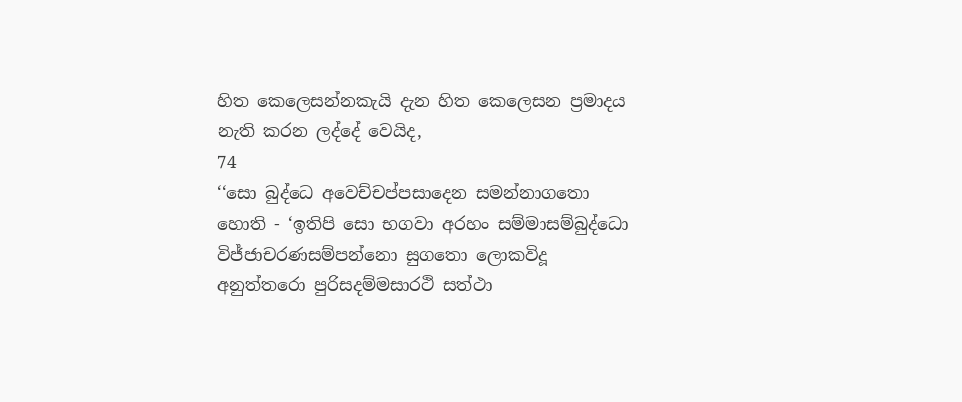හිත කෙලෙසන්නකැයි දැන හිත කෙලෙසන ප්‍රමාදය නැති කරන ලද්දේ වෙයිද,
74
‘‘සො බුද්ධෙ අවෙච්චප්පසාදෙන සමන්නාගතො හොති - ‘ඉතිපි සො භගවා අරහං සම්මාසම්බුද්ධො විජ්ජාචරණසම්පන්නො සුගතො ලොකවිදූ අනුත්තරො පුරිසදම්මසාරථි සත්ථා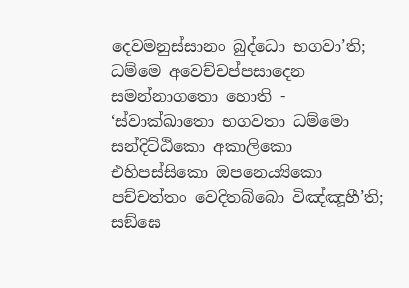දෙවමනුස්සානං බුද්ධො භගවා’ති; ධම්මෙ අවෙච්චප්පසාදෙන සමන්නාගතො හොති - ‘ස්වාක්ඛාතො භගවතා ධම්මො සන්දිට්ඨිකො අකාලිකො එහිපස්සිකො ඔපනෙය්‍යිකො පච්චත්තං වෙදිතබ්බො විඤ්ඤූහී’ති; සඞ්ඝෙ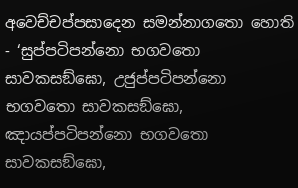අවෙච්චප්පසාදෙන සමන්නාගතො හොති - ‘සුප්පටිපන්නො භගවතො සාවකසඞ්ඝො, උජුප්පටිපන්නො භගවතො සාවකසඞ්ඝො, ඤායප්පටිපන්නො භගවතො සාවකසඞ්ඝො,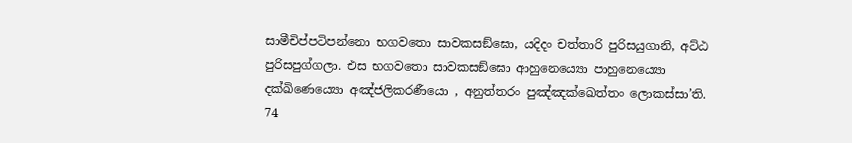සාමීචිප්පටිපන්නො භගවතො සාවකසඞ්ඝො, යදිදං චත්තාරි පුරිසයුගානි, අට්ඨ පුරිසපුග්ගලා. එස භගවතො සාවකසඞ්ඝො ආහුනෙය්‍යො පාහුනෙය්‍යො දක්ඛිණෙය්‍යො අඤ්ජලිකරණීයො , අනුත්තරං පුඤ්ඤක්ඛෙත්තං ලොකස්සා’ති.
74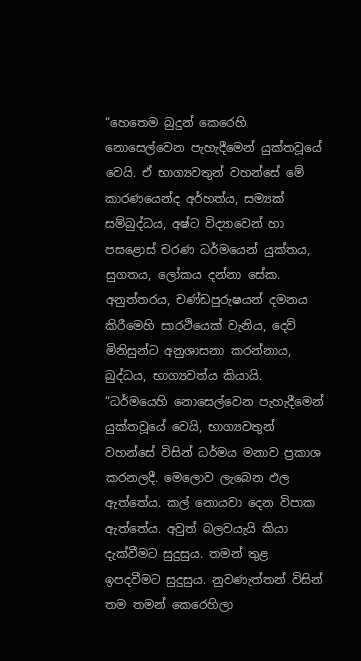“හෙතෙම බුදුන් කෙරෙහි නොසෙල්වෙන පැහැදීමෙන් යුක්තවූයේ වෙයි. ඒ භාග්‍යවතුන් වහන්සේ මේ කාරණයෙන්ද අර්හත්ය, සම්‍යක් සම්බුද්ධය, අෂ්ට විද්‍යාවෙන් හා පසළොස් චරණ ධර්මයෙන් යුක්තය, සුගතය, ලෝකය දන්නා සේක. අනුත්තරය, චණ්ඩපුරුෂයන් දමනය කිරීමෙහි සාරථියෙක් වැනිය, දෙව් මිනිසුන්ට අනුශාසනා කරන්නාය, බුද්ධය, භාග්‍යවත්ය කියායි.
“ධර්මයෙහි නොසෙල්වෙන පැහැදීමෙන් යුක්තවූයේ වෙයි, භාග්‍යවතුන් වහන්සේ විසින් ධර්මය මනාව ප්‍රකාශ කරනලදී. මෙලොව ලැබෙන ඵල ඇත්තේය. කල් නොයවා දෙන විපාක ඇත්තේය. අවුත් බලවයැයි කියා දැක්වීමට සුදුසුය. තමන් තුළ ඉපදවීමට සුදුසුය. නුවණැත්තන් විසින් තම තමන් කෙරෙහිලා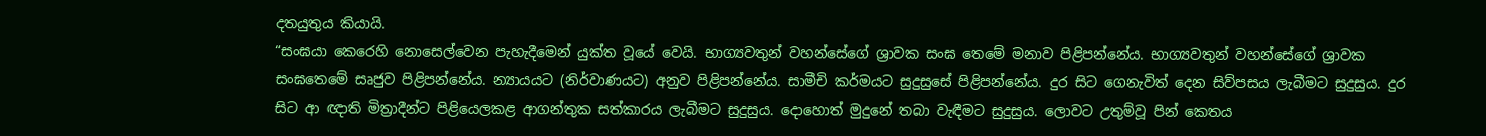දතයුතුය කියායි.
“සංඝයා කෙරෙහි නොසෙල්වෙන පැහැදීමෙන් යුක්ත වූයේ වෙයි. භාග්‍යවතුන් වහන්සේගේ ශ්‍රාවක සංඝ තෙමේ මනාව පිළිපන්නේය. භාග්‍යවතුන් වහන්සේගේ ශ්‍රාවක සංඝතෙමේ සෘජුව පිළිපන්නේය. න්‍යායයට (නිර්වාණයට) අනුව පිළිපන්නේය. සාමීචි කර්මයට සුදුසුසේ පිළිපන්නේය. දුර සිට ගෙනැවිත් දෙන සිව්පසය ලැබීමට සුදුසුය. දුර සිට ආ ඥාති මිත්‍රාදීන්ට පිළියෙලකළ ආගන්තුක සත්කාරය ලැබීමට සුදුසුය. දොහොත් මුදුනේ තබා වැඳීමට සුදුසුය. ලොවට උතුම්වූ පින් කෙතය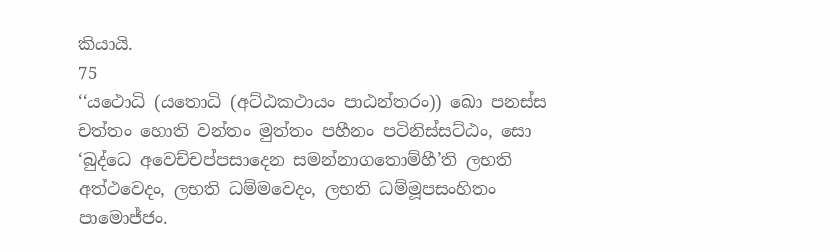කියායි.
75
‘‘යථොධි (යතොධි (අට්ඨකථායං පාඨන්තරං)) ඛො පනස්ස චත්තං හොති වන්තං මුත්තං පහීනං පටිනිස්සට්ඨං, සො ‘බුද්ධෙ අවෙච්චප්පසාදෙන සමන්නාගතොම්හී’ති ලභති අත්ථවෙදං, ලභති ධම්මවෙදං, ලභති ධම්මූපසංහිතං පාමොජ්ජං.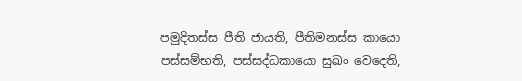පමුදිතස්ස පීති ජායති, පීතිමනස්ස කායො පස්සම්භති, පස්සද්ධකායො සුඛං වෙදෙති,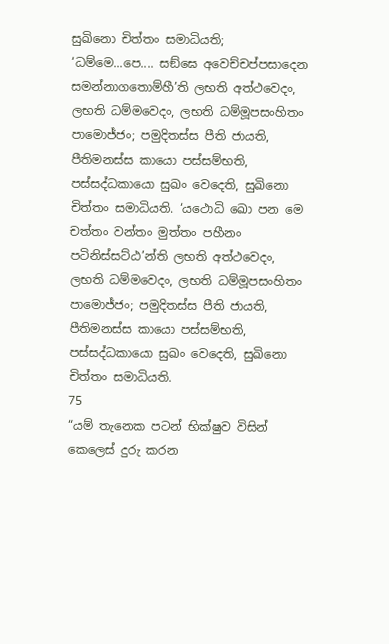සුඛිනො චිත්තං සමාධියති; ‘ධම්මෙ...පෙ.... සඞ්ඝෙ අවෙච්චප්පසාදෙන සමන්නාගතොම්හී’ති ලභති අත්ථවෙදං, ලභති ධම්මවෙදං, ලභති ධම්මූපසංහිතං පාමොජ්ජං; පමුදිතස්ස පීති ජායති, පීතිමනස්ස කායො පස්සම්භති, පස්සද්ධකායො සුඛං වෙදෙති, සුඛිනො චිත්තං සමාධියති. ‘යථොධි ඛො පන මෙ චත්තං වන්තං මුත්තං පහීනං පටිනිස්සට්ඨ’න්ති ලභති අත්ථවෙදං, ලභති ධම්මවෙදං, ලභති ධම්මූපසංහිතං පාමොජ්ජං; පමුදිතස්ස පීති ජායති, පීතිමනස්ස කායො පස්සම්භති, පස්සද්ධකායො සුඛං වෙදෙති, සුඛිනො චිත්තං සමාධියති.
75
“යම් තැනෙක පටන් භික්ෂුව විසින් කෙලෙස් දුරු කරන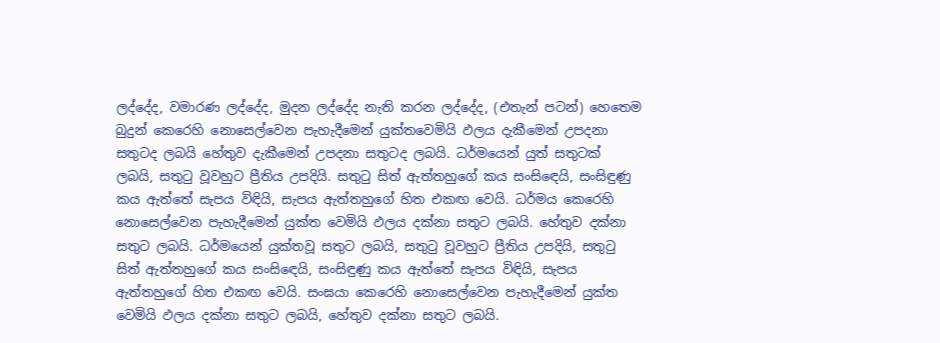ලද්දේද, වමාරණ ලද්දේද, මුදන ලද්දේද නැති කරන ලද්දේද, (එතැන් පටන්) හෙතෙම බුදුන් කෙරෙහි නොසෙල්වෙන පැහැදීමෙන් යුක්තවෙමියි ඵලය දැකීමෙන් උපදනා සතුටද ලබයි හේතුව දැකීමෙන් උපදනා සතුටද ලබයි. ධර්මයෙන් යුත් සතුටක් ලබයි, සතුටු වූවහුට ප්‍රීතිය උපදියි. සතුටු සිත් ඇත්තහුගේ කය සංසිඳෙයි, සංසිඳුණු කය ඇත්තේ සැපය විඳියි, සැපය ඇත්තහුගේ හිත එකඟ වෙයි. ධර්මය කෙරෙහි නොසෙල්වෙන පැහැදීමෙන් යුක්ත වෙමියි ඵලය දක්නා සතුට ලබයි. හේතුව දක්නා සතුට ලබයි. ධර්මයෙන් යුක්තවූ සතුට ලබයි, සතුටු වූවහුට ප්‍රීතිය උපදියි, සතුටු සිත් ඇත්තහුගේ කය සංසිඳෙයි, සංසිඳුණු කය ඇත්තේ සැපය විඳියි, සැපය ඇත්තහුගේ හිත එකඟ වෙයි. සංඝයා කෙරෙහි නොසෙල්වෙන පැහැදීමෙන් යුක්ත වෙමියි ඵලය දක්නා සතුට ලබයි, හේතුව දක්නා සතුට ලබයි.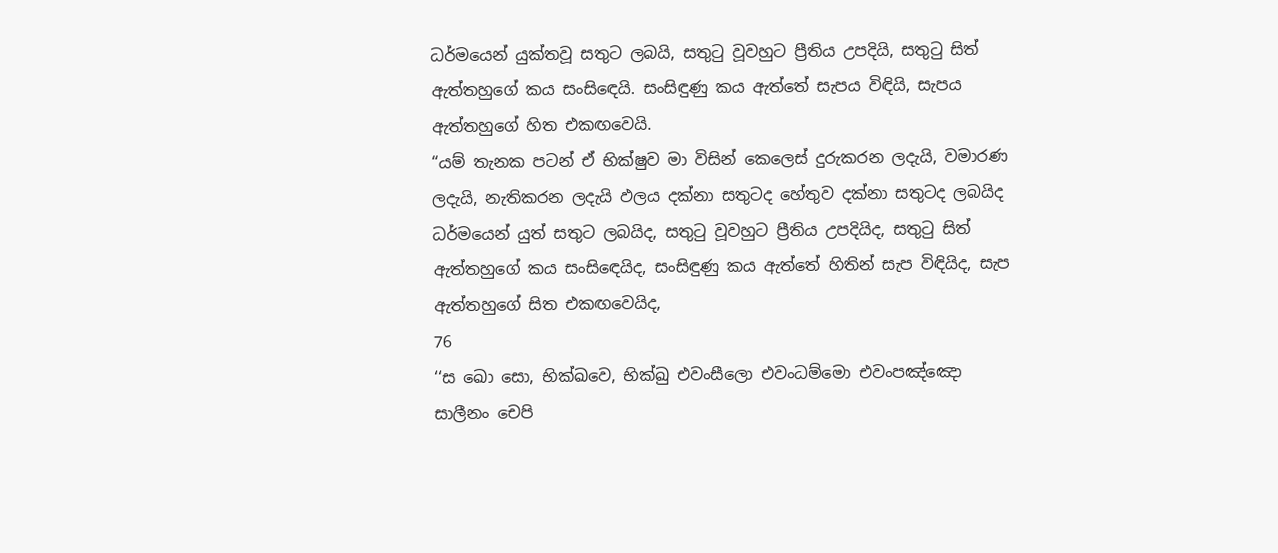ධර්මයෙන් යුක්තවූ සතුට ලබයි, සතුටු වූවහුට ප්‍රීතිය උපදියි, සතුටු සිත් ඇත්තහුගේ කය සංසිඳෙයි. සංසිඳුණු කය ඇත්තේ සැපය විඳියි, සැපය ඇත්තහුගේ හිත එකඟවෙයි.
“යම් තැනක පටන් ඒ භික්ෂුව මා විසින් කෙලෙස් දුරුකරන ලදැයි, වමාරණ ලදැයි, නැතිකරන ලදැයි ඵලය දක්නා සතුටද හේතුව දක්නා සතුටද ලබයිද ධර්මයෙන් යුත් සතුට ලබයිද, සතුටු වූවහුට ප්‍රීතිය උපදියිද, සතුටු සිත් ඇත්තහුගේ කය සංසිඳෙයිද, සංසිඳුණු කය ඇත්තේ හිතින් සැප විඳියිද, සැප ඇත්තහුගේ සිත එකඟවෙයිද,
76
‘‘ස ඛො සො, භික්ඛවෙ, භික්ඛු එවංසීලො එවංධම්මො එවංපඤ්ඤො සාලීනං චෙපි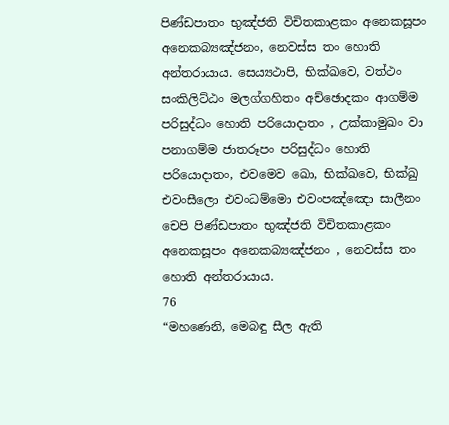පිණ්ඩපාතං භුඤ්ජති විචිතකාළකං අනෙකසූපං අනෙකබ්‍යඤ්ජනං, නෙවස්ස තං හොති අන්තරායාය. සෙය්‍යථාපි, භික්ඛවෙ, වත්ථං සංකිලිට්ඨං මලග්ගහිතං අච්ඡොදකං ආගම්ම පරිසුද්ධං හොති පරියොදාතං , උක්කාමුඛං වා පනාගම්ම ජාතරූපං පරිසුද්ධං හොති පරියොදාතං, එවමෙව ඛො, භික්ඛවෙ, භික්ඛු එවංසීලො එවංධම්මො එවංපඤ්ඤො සාලීනං චෙපි පිණ්ඩපාතං භුඤ්ජති විචිතකාළකං අනෙකසූපං අනෙකබ්‍යඤ්ජනං , නෙවස්ස තං හොති අන්තරායාය.
76
“මහණෙනි, මෙබඳු සීල ඇති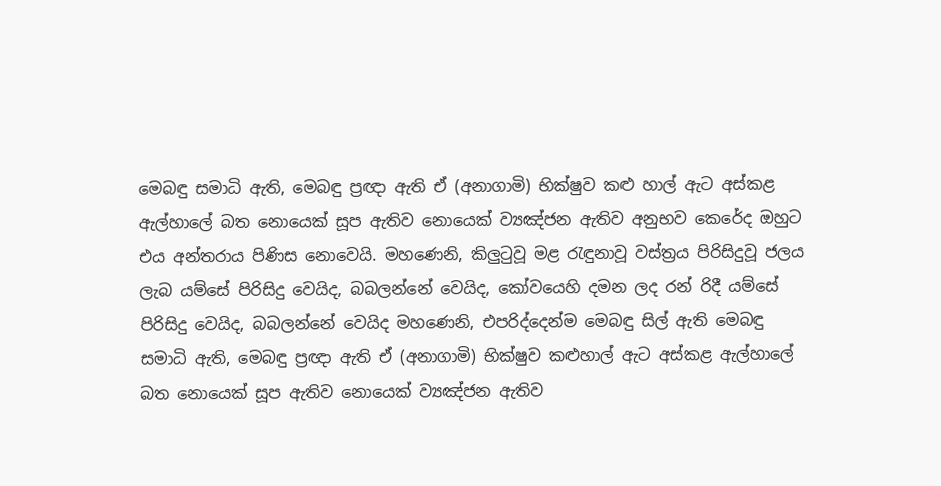මෙබඳු සමාධි ඇති, මෙබඳු ප්‍රඥා ඇති ඒ (අනාගාමි) භික්ෂුව කළු හාල් ඇට අස්කළ ඇල්හාලේ බත නොයෙක් සූප ඇතිව නොයෙක් ව්‍යඤ්ජන ඇතිව අනුභව කෙරේද ඔහුට එය අන්තරාය පිණිස නොවෙයි. මහණෙනි, කිලුටුවූ මළ රැඳුනාවූ වස්ත්‍රය පිරිසිදුවූ ජලය ලැබ යම්සේ පිරිසිදු වෙයිද, බබලන්නේ වෙයිද, කෝවයෙහි දමන ලද රන් රිදී යම්සේ පිරිසිදු වෙයිද, බබලන්නේ වෙයිද මහණෙනි, එපරිද්දෙන්ම මෙබඳු සිල් ඇති මෙබඳු සමාධි ඇති, මෙබඳු ප්‍රඥා ඇති ඒ (අනාගාමි) භික්ෂුව කළුහාල් ඇට අස්කළ ඇල්හාලේ බත නොයෙක් සූප ඇතිව නොයෙක් ව්‍යඤ්ජන ඇතිව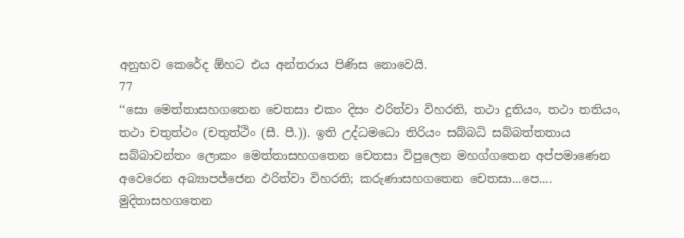අනුභව කෙරේද ඕහට එය අන්තරාය පිණිස නොවෙයි.
77
‘‘සො මෙත්තාසහගතෙන චෙතසා එකං දිසං ඵරිත්වා විහරති, තථා දුතියං, තථා තතියං, තථා චතුත්ථං (චතුත්ථිං (සී. පී.)). ඉති උද්ධමධො තිරියං සබ්බධි සබ්බත්තතාය සබ්බාවන්තං ලොකං මෙත්තාසහගතෙන චෙතසා විපුලෙන මහග්ගතෙන අප්පමාණෙන අවෙරෙන අබ්‍යාපජ්ජෙන ඵරිත්වා විහරති; කරුණාසහගතෙන චෙතසා...පෙ.... මුදිතාසහගතෙන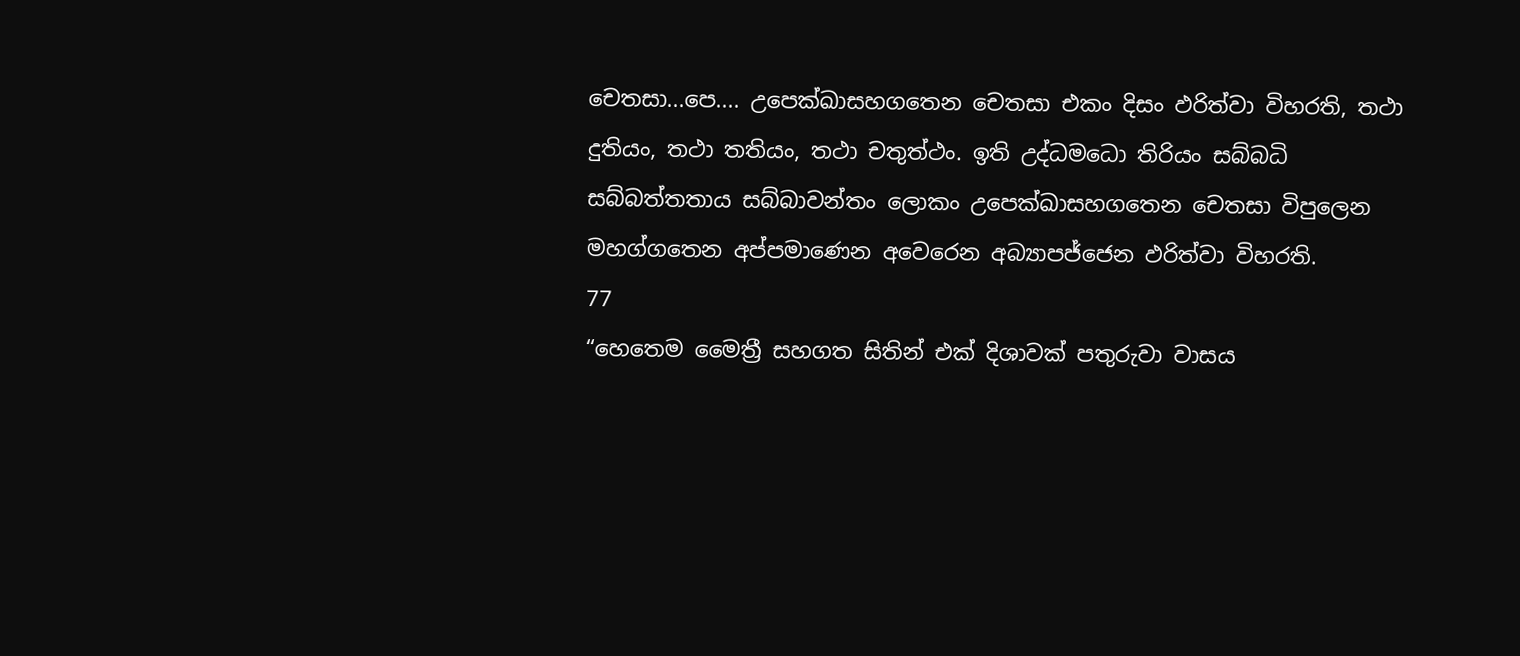චෙතසා...පෙ.... උපෙක්ඛාසහගතෙන චෙතසා එකං දිසං ඵරිත්වා විහරති, තථා දුතියං, තථා තතියං, තථා චතුත්ථං. ඉති උද්ධමධො තිරියං සබ්බධි සබ්බත්තතාය සබ්බාවන්තං ලොකං උපෙක්ඛාසහගතෙන චෙතසා විපුලෙන මහග්ගතෙන අප්පමාණෙන අවෙරෙන අබ්‍යාපජ්ජෙන ඵරිත්වා විහරති.
77
“හෙතෙම මෛත්‍රී සහගත සිතින් එක් දිශාවක් පතුරුවා වාසය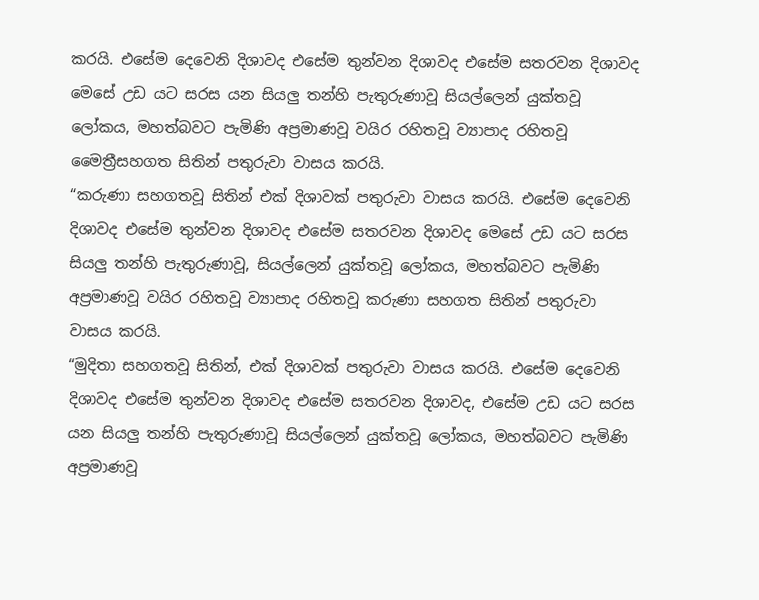කරයි. එසේම දෙවෙනි දිශාවද එසේම තුන්වන දිශාවද එසේම සතරවන දිශාවද මෙසේ උඩ යට සරස යන සියලු තන්හි පැතුරුණාවූ සියල්ලෙන් යුක්තවූ ලෝකය, මහත්බවට පැමිණි අප්‍රමාණවූ වයිර රහිතවූ ව්‍යාපාද රහිතවූ මෛත්‍රීසහගත සිතින් පතුරුවා වාසය කරයි.
“කරුණා සහගතවූ සිතින් එක් දිශාවක් පතුරුවා වාසය කරයි. එසේම දෙවෙනි දිශාවද එසේම තුන්වන දිශාවද එසේම සතරවන දිශාවද මෙසේ උඩ යට සරස සියලු තන්හි පැතුරුණාවූ, සියල්ලෙන් යුක්තවූ ලෝකය, මහත්බවට පැමිණි අප්‍රමාණවූ වයිර රහිතවූ ව්‍යාපාද රහිතවූ කරුණා සහගත සිතින් පතුරුවා වාසය කරයි.
“මුදිතා සහගතවූ සිතින්, එක් දිශාවක් පතුරුවා වාසය කරයි. එසේම දෙවෙනි දිශාවද එසේම තුන්වන දිශාවද එසේම සතරවන දිශාවද, එසේම උඩ යට සරස යන සියලු තන්හි පැතුරුණාවූ සියල්ලෙන් යුක්තවූ ලෝකය, මහත්බවට පැමිණි අප්‍රමාණවූ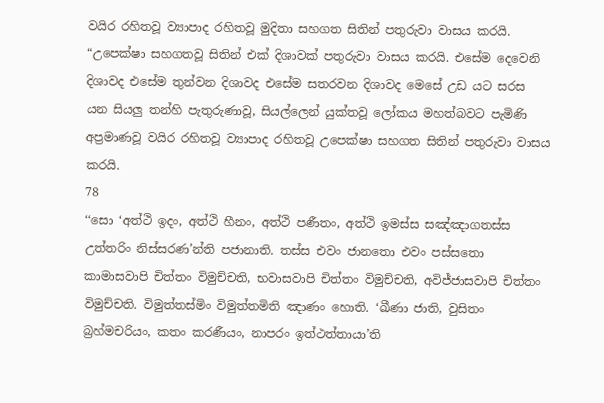වයිර රහිතවූ ව්‍යාපාද රහිතවූ මුදිතා සහගත සිතින් පතුරුවා වාසය කරයි.
“උපෙක්ෂා සහගතවූ සිතින් එක් දිශාවක් පතුරුවා වාසය කරයි. එසේම දෙවෙනි දිශාවද එසේම තුන්වන දිශාවද එසේම සතරවන දිශාවද මෙසේ උඩ යට සරස යන සියලු තන්හි පැතුරුණාවූ, සියල්ලෙන් යුක්තවූ ලෝකය මහත්බවට පැමිණි අප්‍රමාණවූ වයිර රහිතවූ ව්‍යාපාද රහිතවූ උපෙක්ෂා සහගත සිතින් පතුරුවා වාසය කරයි.
78
‘‘සො ‘අත්ථි ඉදං, අත්ථි හීනං, අත්ථි පණීතං, අත්ථි ඉමස්ස සඤ්ඤාගතස්ස උත්තරිං නිස්සරණ’න්ති පජානාති. තස්ස එවං ජානතො එවං පස්සතො කාමාසවාපි චිත්තං විමුච්චති, භවාසවාපි චිත්තං විමුච්චති, අවිජ්ජාසවාපි චිත්තං විමුච්චති. විමුත්තස්මිං විමුත්තමිති ඤාණං හොති. ‘ඛීණා ජාති, වුසිතං බ්‍රහ්මචරියං, කතං කරණීයං, නාපරං ඉත්ථත්තායා’ති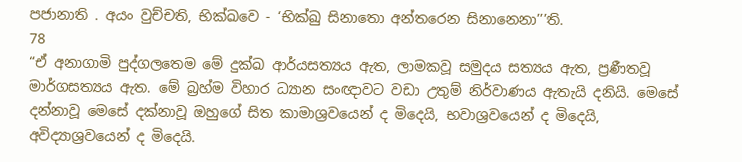පජානාති . අයං වුච්චති, භික්ඛවෙ - ‘භික්ඛු සිනාතො අන්තරෙන සිනානෙනා’’’ති.
78
“ඒ අනාගාමි පුද්ගලතෙම මේ දුක්ඛ ආර්යසත්‍යය ඇත, ලාමකවූ සමුදය සත්‍යය ඇත, ප්‍රණීතවූ මාර්ගසත්‍යය ඇත. මේ බ්‍රහ්ම විහාර ධ්‍යාන සංඥාවට වඩා උතුම් නිර්වාණය ඇතැයි දනියි. මෙසේ දන්නාවූ මෙසේ දක්නාවූ ඔහුගේ සිත කාමාශ්‍රවයෙන් ද මිදෙයි, භවාශ්‍රවයෙන් ද මිදෙයි, අවිද්‍යාශ්‍රවයෙන් ද මිදෙයි.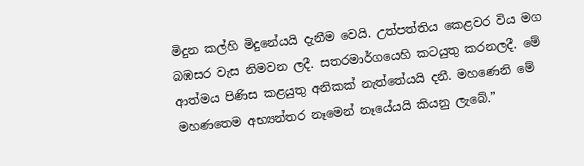මිදුන කල්හි මිදුනේයයි දැනීම වෙයි. උත්පත්තිය කෙළවර විය මග බඹසර වැස නිමවන ලදී. සතරමාර්ගයෙහි කටයුතු කරනලදී. මේ ආත්මය පිණිස කළයුතු අනිකක් නැත්තේයයි දනී. මහණෙනි මේ මහණතෙම අභ්‍යන්තර නෑමෙන් නෑයේයයි කියනු ලැබේ.”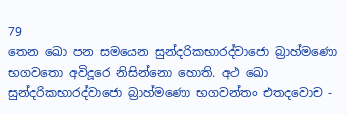79
තෙන ඛො පන සමයෙන සුන්දරිකභාරද්වාජො බ්‍රාහ්මණො භගවතො අවිදූරෙ නිසින්නො හොති. අථ ඛො සුන්දරිකභාරද්වාජො බ්‍රාහ්මණො භගවන්තං එතදවොච -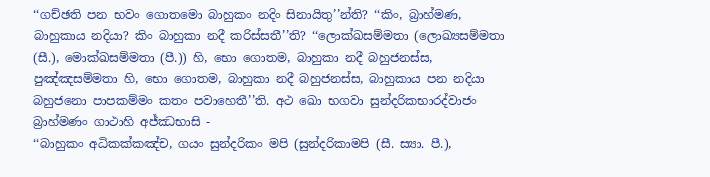‘‘ගච්ඡති පන භවං ගොතමො බාහුකං නදිං සිනායිතු’’න්ති? ‘‘කිං, බ්‍රාහ්මණ, බාහුකාය නදියා? කිං බාහුකා නදී කරිස්සතී’’ති? ‘‘ලොක්ඛසම්මතා (ලොඛ්‍යසම්මතා (සී.), මොක්ඛසම්මතා (පී.)) හි, භො ගොතම, බාහුකා නදී බහුජනස්ස, පුඤ්ඤසම්මතා හි, භො ගොතම, බාහුකා නදී බහුජනස්ස, බාහුකාය පන නදියා බහුජනො පාපකම්මං කතං පවාහෙතී’’ති. අථ ඛො භගවා සුන්දරිකභාරද්වාජං බ්‍රාහ්මණං ගාථාහි අජ්ඣභාසි -
‘‘බාහුකං අධිකක්කඤ්ච, ගයං සුන්දරිකං මපි (සුන්දරිකාමපි (සී. ස්‍යා. පී.),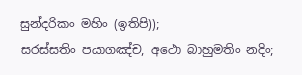සුන්දරිකං මහිං (ඉතිපි));
සරස්සතිං පයාගඤ්ච, අථො බාහුමතිං නදිං;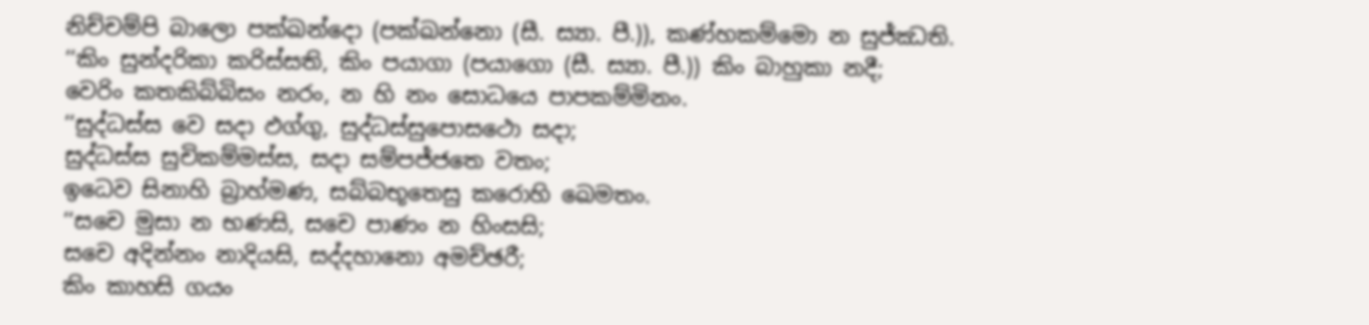නිච්චම්පි බාලො පක්ඛන්දො (පක්ඛන්නො (සී. ස්‍යා. පී.)), කණ්හකම්මො න සුජ්ඣති.
‘‘කිං සුන්දරිකා කරිස්සති, කිං පයාගා (පයාගො (සී. ස්‍යා. පී.)) කිං බාහුකා නදී;
වෙරිං කතකිබ්බිසං නරං, න හි නං සොධයෙ පාපකම්මිනං.
‘‘සුද්ධස්ස වෙ සදා ඵග්ගු, සුද්ධස්සුපොසථො සදා;
සුද්ධස්ස සුචිකම්මස්ස, සදා සම්පජ්ජතෙ වතං;
ඉධෙව සිනාහි බ්‍රාහ්මණ, සබ්බභූතෙසු කරොහි ඛෙමතං.
‘‘සචෙ මුසා න භණසි, සචෙ පාණං න හිංසසි;
සචෙ අදින්නං නාදියසි, සද්දහානො අමච්ඡරී;
කිං කාහසි ගයං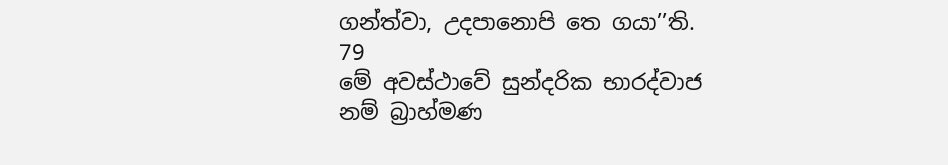ගන්ත්වා, උදපානොපි තෙ ගයා’’ති.
79
මේ අවස්ථාවේ සුන්දරික භාරද්වාජ නම් බ්‍රාහ්මණ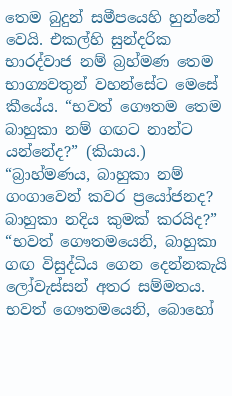තෙම බුදුන් සමීපයෙහි හුන්නේ වෙයි. එකල්හි සුන්දරික භාරද්වාජ නම් බ්‍රහ්මණ තෙම භාග්‍යවතුන් වහන්සේට මෙසේ කීයේය. “භවත් ගෞතම තෙම බාහුකා නම් ගඟට නාන්ට යන්නේද?” (කියාය.)
“බ්‍රාහ්මණය, බාහුකා නම් ගංගාවෙන් කවර ප්‍රයෝජනද? බාහුකා නදිය කුමක් කරයිද?”
“භවත් ගෞතමයෙනි, බාහුකා ගඟ විසුද්ධිය ගෙන දෙන්නකැයි ලෝවැස්සන් අතර සම්මතය. භවත් ගෞතමයෙනි, බොහෝ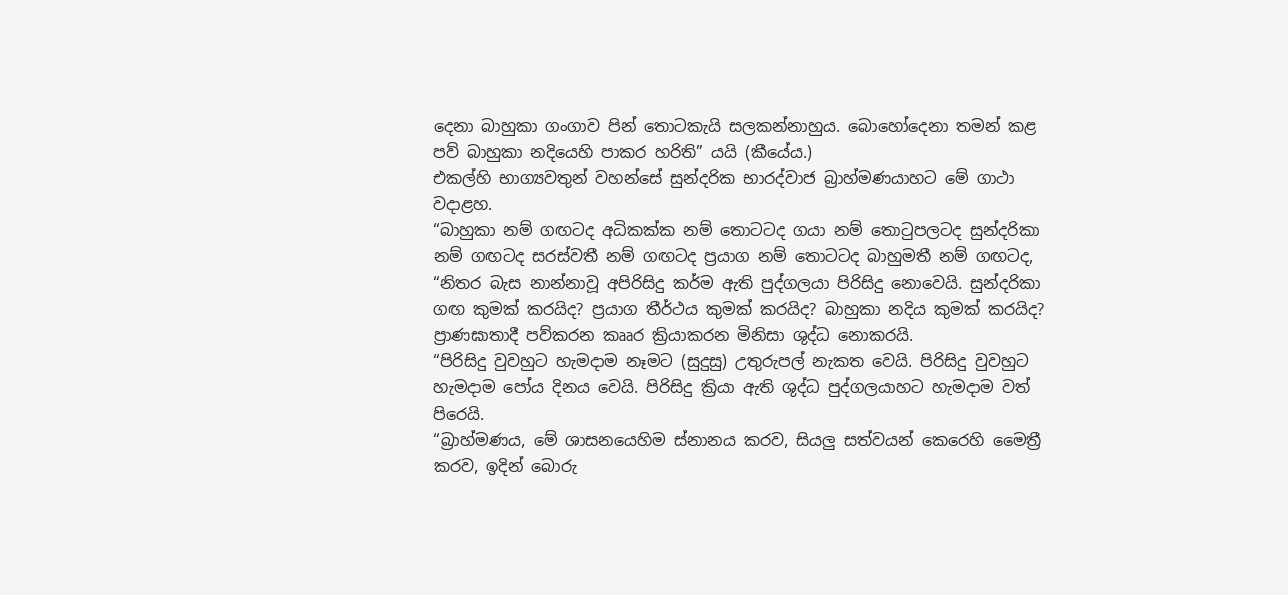දෙනා බාහුකා ගංගාව පින් තොටකැයි සලකන්නාහුය. බොහෝදෙනා තමන් කළ පව් බාහුකා නදියෙහි පාකර හරිති” යයි (කීයේය.)
එකල්හි භාග්‍යවතුන් වහන්සේ සුන්දරික භාරද්වාජ බ්‍රාහ්මණයාහට මේ ගාථා වදාළහ.
“බාහුකා නම් ගඟටද අධිකක්ක නම් තොටටද ගයා නම් තොටුපලටද සුන්දරිකා නම් ගඟටද සරස්වතී නම් ගඟටද ප්‍රයාග නම් තොටටද බාහුමතී නම් ගඟටද,
“නිතර බැස නාන්නාවූ අපිරිසිදු කර්ම ඇති පුද්ගලයා පිරිසිදු නොවෙයි. සුන්දරිකා ගඟ කුමක් කරයිද? ප්‍රයාග තීර්ථය කුමක් කරයිද? බාහුකා නදිය කුමක් කරයිද? ප්‍රාණඝාතාදී පව්කරන කෲර ක්‍රියාකරන මිනිසා ශුද්ධ නොකරයි.
“පිරිසිදු වුවහුට හැමදාම නෑමට (සුදුසු) උතුරුපල් නැකත වෙයි. පිරිසිදු වුවහුට හැමදාම පෝය දිනය වෙයි. පිරිසිදු ක්‍රියා ඇති ශුද්ධ පුද්ගලයාහට හැමදාම වත් පිරෙයි.
“බ්‍රාහ්මණය, මේ ශාසනයෙහිම ස්නානය කරව, සියලු සත්වයන් කෙරෙහි මෛත්‍රී කරව, ඉදින් බොරු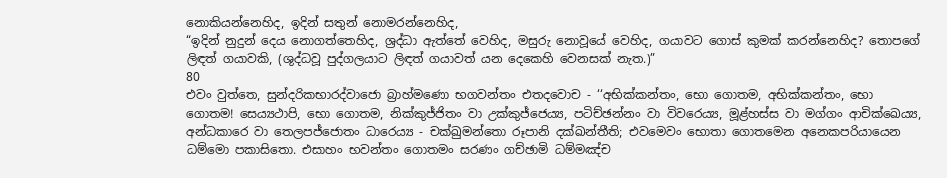නොකියන්නෙහිද, ඉදින් සතුන් නොමරන්නෙහිද,
“ඉදින් නුදුන් දෙය නොගත්තෙහිද, ශ්‍රද්ධා ඇත්තේ වෙහිද, මසුරු නොවූයේ වෙහිද, ගයාවට ගොස් කුමක් කරන්නෙහිද? තොපගේ ලිඳත් ගයාවකි, (ශුද්ධවූ පුද්ගලයාට ලිඳත් ගයාවත් යන දෙකෙහි වෙනසක් නැත.)”
80
එවං වුත්තෙ, සුන්දරිකභාරද්වාජො බ්‍රාහ්මණො භගවන්තං එතදවොච - ‘‘අභික්කන්තං, භො ගොතම, අභික්කන්තං, භො ගොතම! සෙය්‍යථාපි, භො ගොතම, නික්කුජ්ජිතං වා උක්කුජ්ජෙය්‍ය, පටිච්ඡන්නං වා විවරෙය්‍ය, මූළ්හස්ස වා මග්ගං ආචික්ඛෙය්‍ය, අන්ධකාරෙ වා තෙලපජ්ජොතං ධාරෙය්‍ය - චක්ඛුමන්තො රූපානි දක්ඛන්තීති; එවමෙවං භොතා ගොතමෙන අනෙකපරියායෙන ධම්මො පකාසිතො. එසාහං භවන්තං ගොතමං සරණං ගච්ඡාමි ධම්මඤ්ච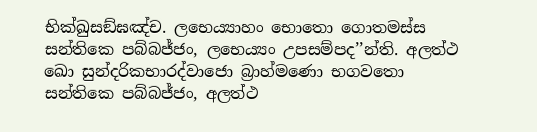භික්ඛුසඞ්ඝඤ්ච. ලභෙය්‍යාහං භොතො ගොතමස්ස සන්තිකෙ පබ්බජ්ජං, ලභෙය්‍යං උපසම්පද’’න්ති. අලත්ථ ඛො සුන්දරිකභාරද්වාජො බ්‍රාහ්මණො භගවතො සන්තිකෙ පබ්බජ්ජං, අලත්ථ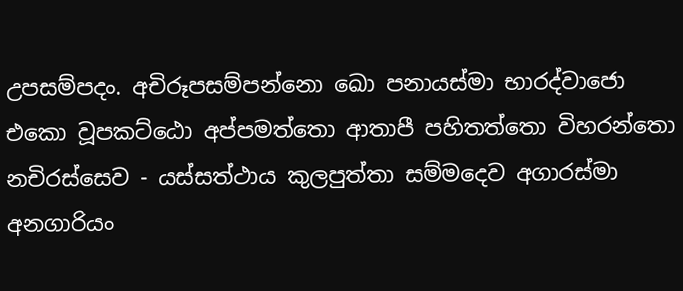උපසම්පදං. අචිරූපසම්පන්නො ඛො පනායස්මා භාරද්වාජො එකො වූපකට්ඨො අප්පමත්තො ආතාපී පහිතත්තො විහරන්තො නචිරස්සෙව - යස්සත්ථාය කුලපුත්තා සම්මදෙව අගාරස්මා අනගාරියං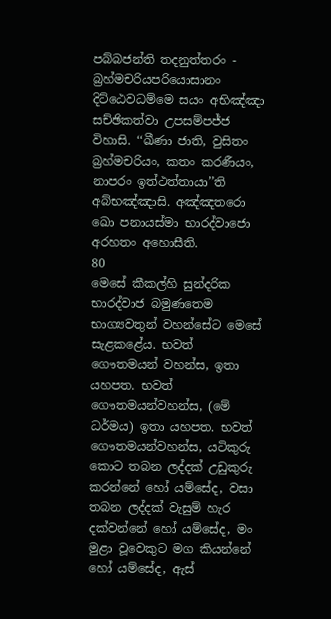පබ්බජන්ති තදනුත්තරං - බ්‍රහ්මචරියපරියොසානං දිට්ඨෙවධම්මෙ සයං අභිඤ්ඤා සච්ඡිකත්වා උපසම්පජ්ජ විහාසි. ‘‘ඛීණා ජාති, වුසිතං බ්‍රහ්මචරියං, කතං කරණීයං, නාපරං ඉත්ථත්තායා’’ති අබ්භඤ්ඤාසි. අඤ්ඤතරො ඛො පනායස්මා භාරද්වාජො අරහතං අහොසීති.
80
මෙසේ කීකල්හි සුන්දරික භාරද්වාජ බමුණතෙම භාග්‍යවතුන් වහන්සේට මෙසේ සැළකළේය. භවත් ගෞතමයන් වහන්ස, ඉතා යහපත. භවත් ගෞතමයන්වහන්ස, (මේ ධර්මය) ඉතා යහපත. භවත් ගෞතමයන්වහන්ස, යටිකුරු කොට තබන ලද්දක් උඩුකුරු කරන්නේ හෝ යම්සේද, වසා තබන ලද්දක් වැසුම් හැර දක්වන්නේ හෝ යම්සේද, මං මුළා වූවෙකුට මග කියන්නේ හෝ යම්සේද, ඇස්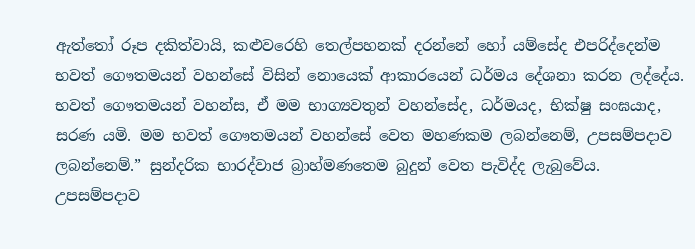ඇත්තෝ රූප දකිත්වායි, කළුවරෙහි තෙල්පහනක් දරන්නේ හෝ යම්සේද එපරිද්දෙන්ම භවත් ගෞතමයන් වහන්සේ විසින් නොයෙක් ආකාරයෙන් ධර්මය දේශනා කරන ලද්දේය. භවත් ගෞතමයන් වහන්ස, ඒ මම භාග්‍යවතුන් වහන්සේද, ධර්මයද, භික්ෂු සංඝයාද, සරණ යමි. මම භවත් ගෞතමයන් වහන්සේ වෙත මහණකම ලබන්නෙම්, උපසම්පදාව ලබන්නෙම්.” සුන්දරික භාරද්වාජ බ්‍රාහ්මණතෙම බුදුන් වෙත පැවිද්ද ලැබුවේය. උපසම්පදාව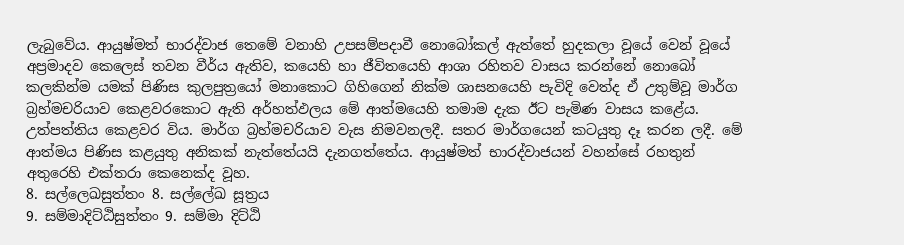ලැබුවේය. ආයුෂ්මත් භාරද්වාජ තෙමේ වනාහි උපසම්පදාවී නොබෝකල් ඇත්තේ හුදකලා වූයේ වෙන් වූයේ අප්‍රමාදව කෙලෙස් තවන වීර්ය ඇතිව, කයෙහි හා ජීවිතයෙහි ආශා රහිතව වාසය කරන්නේ නොබෝ කලකින්ම යමක් පිණිස කුලපුත්‍රයෝ මනාකොට ගිහිගෙන් නික්ම ශාසනයෙහි පැවිදි වෙත්ද ඒ උතුම්වූ මාර්ග බ්‍රහ්මචරියාව කෙළවරකොට ඇති අර්හත්ඵලය මේ ආත්මයෙහි තමාම දැක ඊට පැමිණ වාසය කළේය. උත්පත්තිය කෙළවර විය. මාර්ග බ්‍රහ්මචරියාව වැස නිමවනලදී. සතර මාර්ගයෙන් කටයුතු දෑ කරන ලදී. මේ ආත්මය පිණිස කළයුතු අනිකක් නැත්තේයයි දැනගත්තේය. ආයුෂ්මත් භාරද්වාජයන් වහන්සේ රහතුන් අතුරෙහි එක්තරා කෙනෙක්ද වූහ.
8. සල්ලෙඛසුත්තං 8. සල්ලේඛ සූත්‍රය
9. සම්මාදිට්ඨිසුත්තං 9. සම්මා දිට්ඨි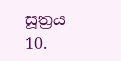සූත්‍රය
10.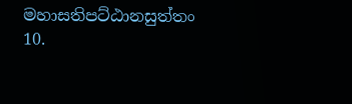මහාසතිපට්ඨානසුත්තං 10.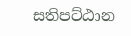සතිපට්ඨාන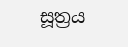සූත්‍රය